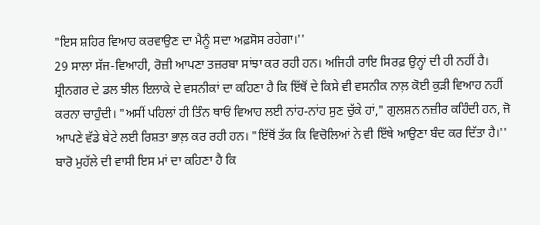"ਇਸ ਸ਼ਹਿਰ ਵਿਆਹ ਕਰਵਾਉਣ ਦਾ ਮੈਨੂੰ ਸਦਾ ਅਫ਼ਸੋਸ ਰਹੇਗਾ।''
29 ਸਾਲਾ ਸੱਜ-ਵਿਆਹੀ, ਰੋਜ਼ੀ ਆਪਣਾ ਤਜ਼ਰਬਾ ਸਾਂਝਾ ਕਰ ਰਹੀ ਹਨ। ਅਜਿਹੀ ਰਾਇ ਸਿਰਫ਼ ਉਨ੍ਹਾਂ ਦੀ ਹੀ ਨਹੀਂ ਹੈ। ਸ਼੍ਰੀਨਗਰ ਦੇ ਡਲ ਝੀਲ ਇਲਾਕੇ ਦੇ ਵਸਨੀਕਾਂ ਦਾ ਕਹਿਣਾ ਹੈ ਕਿ ਇੱਥੋਂ ਦੇ ਕਿਸੇ ਵੀ ਵਸਨੀਕ ਨਾਲ਼ ਕੋਈ ਕੁੜੀ ਵਿਆਹ ਨਹੀਂ ਕਰਨਾ ਚਾਹੁੰਦੀ। "ਅਸੀਂ ਪਹਿਲਾਂ ਹੀ ਤਿੰਨ ਥਾਓਂ ਵਿਆਹ ਲਈ ਨਾਂਹ-ਨਾਂਹ ਸੁਣ ਚੁੱਕੇ ਹਾਂ," ਗੁਲਸ਼ਨ ਨਜ਼ੀਰ ਕਹਿੰਦੀ ਹਨ, ਜੋ ਆਪਣੇ ਵੱਡੇ ਬੇਟੇ ਲਈ ਰਿਸ਼ਤਾ ਭਾਲ਼ ਕਰ ਰਹੀ ਹਨ। "ਇੱਥੋਂ ਤੱਕ ਕਿ ਵਿਚੋਲਿਆਂ ਨੇ ਵੀ ਇੱਥੇ ਆਉਣਾ ਬੰਦ ਕਰ ਦਿੱਤਾ ਹੈ।''
ਬਾਰੋ ਮੁਹੱਲੇ ਦੀ ਵਾਸੀ ਇਸ ਮਾਂ ਦਾ ਕਹਿਣਾ ਹੈ ਕਿ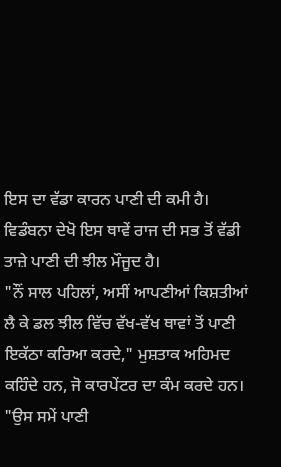ਇਸ ਦਾ ਵੱਡਾ ਕਾਰਨ ਪਾਣੀ ਦੀ ਕਮੀ ਹੈ। ਵਿਡੰਬਨਾ ਦੇਖੋ ਇਸ ਥਾਵੇਂ ਰਾਜ ਦੀ ਸਭ ਤੋਂ ਵੱਡੀ ਤਾਜ਼ੇ ਪਾਣੀ ਦੀ ਝੀਲ ਮੌਜੂਦ ਹੈ।
"ਨੌਂ ਸਾਲ ਪਹਿਲਾਂ, ਅਸੀਂ ਆਪਣੀਆਂ ਕਿਸ਼ਤੀਆਂ ਲੈ ਕੇ ਡਲ ਝੀਲ ਵਿੱਚ ਵੱਖ-ਵੱਖ ਥਾਵਾਂ ਤੋਂ ਪਾਣੀ ਇਕੱਠਾ ਕਰਿਆ ਕਰਦੇ," ਮੁਸ਼ਤਾਕ ਅਹਿਮਦ ਕਹਿੰਦੇ ਹਨ, ਜੋ ਕਾਰਪੇਂਟਰ ਦਾ ਕੰਮ ਕਰਦੇ ਹਨ। "ਉਸ ਸਮੇਂ ਪਾਣੀ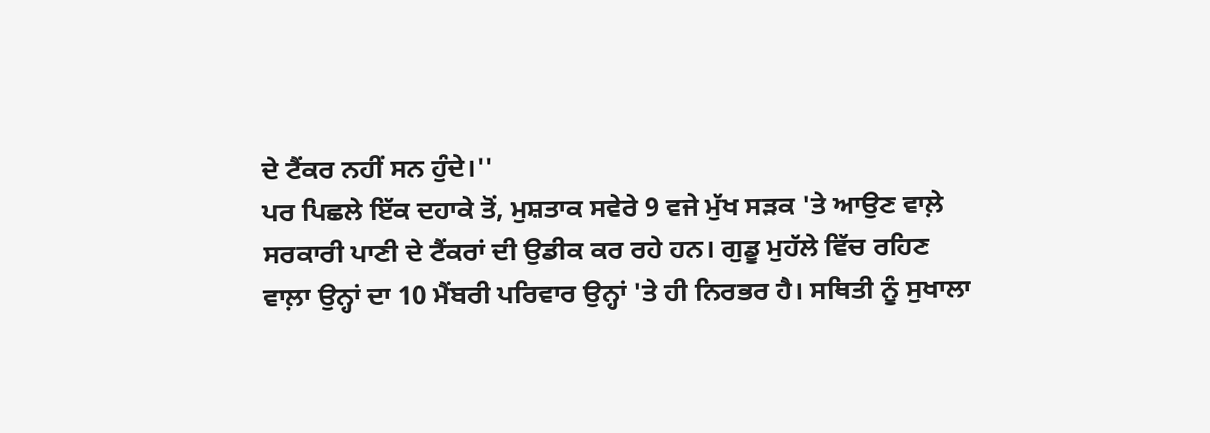ਦੇ ਟੈਂਕਰ ਨਹੀਂ ਸਨ ਹੁੰਦੇ।''
ਪਰ ਪਿਛਲੇ ਇੱਕ ਦਹਾਕੇ ਤੋਂ, ਮੁਸ਼ਤਾਕ ਸਵੇਰੇ 9 ਵਜੇ ਮੁੱਖ ਸੜਕ 'ਤੇ ਆਉਣ ਵਾਲ਼ੇ ਸਰਕਾਰੀ ਪਾਣੀ ਦੇ ਟੈਂਕਰਾਂ ਦੀ ਉਡੀਕ ਕਰ ਰਹੇ ਹਨ। ਗੁਡੂ ਮੁਹੱਲੇ ਵਿੱਚ ਰਹਿਣ ਵਾਲ਼ਾ ਉਨ੍ਹਾਂ ਦਾ 10 ਮੈਂਬਰੀ ਪਰਿਵਾਰ ਉਨ੍ਹਾਂ 'ਤੇ ਹੀ ਨਿਰਭਰ ਹੈ। ਸਥਿਤੀ ਨੂੰ ਸੁਖਾਲਾ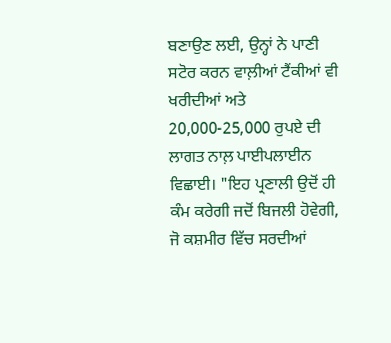ਬਣਾਉਣ ਲਈ, ਉਨ੍ਹਾਂ ਨੇ ਪਾਣੀ ਸਟੋਰ ਕਰਨ ਵਾਲ਼ੀਆਂ ਟੈਂਕੀਆਂ ਵੀ ਖਰੀਦੀਆਂ ਅਤੇ 20,000-25,000 ਰੁਪਏ ਦੀ ਲਾਗਤ ਨਾਲ਼ ਪਾਈਪਲਾਈਨ ਵਿਛਾਈ। "ਇਹ ਪ੍ਰਣਾਲੀ ਉਦੋਂ ਹੀ ਕੰਮ ਕਰੇਗੀ ਜਦੋਂ ਬਿਜਲੀ ਹੋਵੇਗੀ, ਜੋ ਕਸ਼ਮੀਰ ਵਿੱਚ ਸਰਦੀਆਂ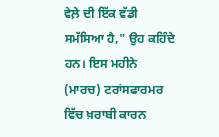ਵੇਲ਼ੇ ਦੀ ਇੱਕ ਵੱਡੀ ਸਮੱਸਿਆ ਹੈ," ਉਹ ਕਹਿੰਦੇ ਹਨ। ਇਸ ਮਹੀਨੇ (ਮਾਰਚ) ਟਰਾਂਸਫਾਰਮਰ ਵਿੱਚ ਖ਼ਰਾਬੀ ਕਾਰਨ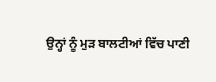ਉਨ੍ਹਾਂ ਨੂੰ ਮੁੜ ਬਾਲਟੀਆਂ ਵਿੱਚ ਪਾਣੀ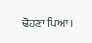ਢੋਹਣਾ ਪਿਆ।